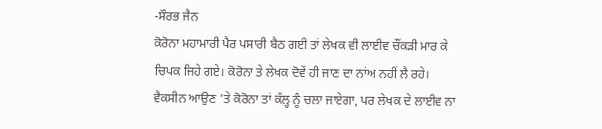-ਸੌਰਭ ਜੈਨ
ਕੋਰੋਨਾ ਮਹਾਮਾਰੀ ਪੈਰ ਪਸਾਰੀ ਬੈਠ ਗਈ ਤਾਂ ਲੇਖਕ ਵੀ ਲਾਈਵ ਚੌਂਕੜੀ ਮਾਰ ਕੇ ਚਿਪਕ ਜਿਹੇ ਗਏ। ਕੋਰੋਨਾ ਤੇ ਲੇਖਕ ਦੋਵੇਂ ਹੀ ਜਾਣ ਦਾ ਨਾਂਅ ਨਹੀਂ ਲੈ ਰਹੇ। ਵੈਕਸੀਨ ਆਉਣ 'ਤੇ ਕੋਰੋਨਾ ਤਾਂ ਕੱਲ੍ਹ ਨੂੰ ਚਲਾ ਜਾਏਗਾ, ਪਰ ਲੇਖਕ ਦੇ ਲਾਈਵ ਨਾ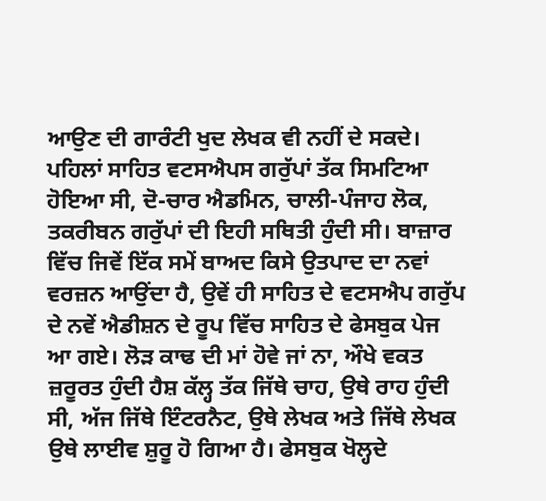ਆਉਣ ਦੀ ਗਾਰੰਟੀ ਖੁਦ ਲੇਖਕ ਵੀ ਨਹੀਂ ਦੇ ਸਕਦੇ। ਪਹਿਲਾਂ ਸਾਹਿਤ ਵਟਸਐਪਸ ਗਰੁੱਪਾਂ ਤੱਕ ਸਿਮਟਿਆ ਹੋਇਆ ਸੀ, ਦੋ-ਚਾਰ ਐਡਮਿਨ, ਚਾਲੀ-ਪੰਜਾਹ ਲੋਕ, ਤਕਰੀਬਨ ਗਰੁੱਪਾਂ ਦੀ ਇਹੀ ਸਥਿਤੀ ਹੁੰਦੀ ਸੀ। ਬਾਜ਼ਾਰ ਵਿੱਚ ਜਿਵੇਂ ਇੱਕ ਸਮੇਂ ਬਾਅਦ ਕਿਸੇ ਉਤਪਾਦ ਦਾ ਨਵਾਂ ਵਰਜ਼ਨ ਆਉਂਦਾ ਹੈ, ਉਵੇਂ ਹੀ ਸਾਹਿਤ ਦੇ ਵਟਸਐਪ ਗਰੁੱਪ ਦੇ ਨਵੇਂ ਐਡੀਸ਼ਨ ਦੇ ਰੂਪ ਵਿੱਚ ਸਾਹਿਤ ਦੇ ਫੇਸਬੁਕ ਪੇਜ ਆ ਗਏ। ਲੋੜ ਕਾਢ ਦੀ ਮਾਂ ਹੋਵੇ ਜਾਂ ਨਾ, ਔਖੇ ਵਕਤ ਜ਼ਰੂਰਤ ਹੁੰਦੀ ਹੈਸ਼ ਕੱਲ੍ਹ ਤੱਕ ਜਿੱਥੇ ਚਾਹ, ਉਥੇ ਰਾਹ ਹੁੰਦੀ ਸੀ, ਅੱਜ ਜਿੱਥੇ ਇੰਟਰਨੈਟ, ਉਥੇ ਲੇਖਕ ਅਤੇ ਜਿੱਥੇ ਲੇਖਕ ਉਥੇ ਲਾਈਵ ਸ਼ੁਰੂ ਹੋ ਗਿਆ ਹੈ। ਫੇਸਬੁਕ ਖੋਲ੍ਹਦੇ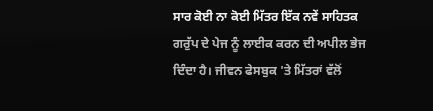ਸਾਰ ਕੋਈ ਨਾ ਕੋਈ ਮਿੱਤਰ ਇੱਕ ਨਵੇਂ ਸਾਹਿਤਕ ਗਰੁੱਪ ਦੇ ਪੇਜ ਨੂੰ ਲਾਈਕ ਕਰਨ ਦੀ ਅਪੀਲ ਭੇਜ ਦਿੰਦਾ ਹੈ। ਜੀਵਨ ਫੇਸਬੁਕ 'ਤੇ ਮਿੱਤਰਾਂ ਵੱਲੋਂ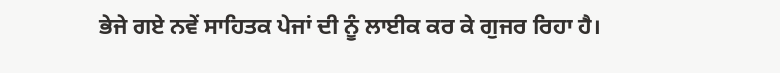ਭੇਜੇ ਗਏ ਨਵੇਂ ਸਾਹਿਤਕ ਪੇਜਾਂ ਦੀ ਨੂੰ ਲਾਈਕ ਕਰ ਕੇ ਗੁਜਰ ਰਿਹਾ ਹੈ।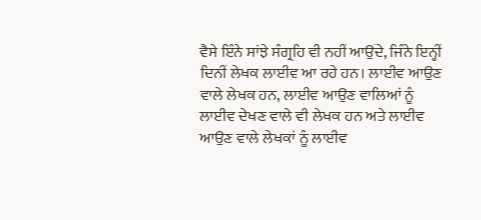ਵੈਸੇ ਇੰਨੇ ਸਾਂਝੇ ਸੰਗ੍ਰਹਿ ਵੀ ਨਹੀਂ ਆਉਂਦੇ, ਜਿੰਨੇ ਇਨ੍ਹੀਂ ਦਿਨੀਂ ਲੇਖਕ ਲਾਈਵ ਆ ਰਹੇ ਹਨ। ਲਾਈਵ ਆਉਣ ਵਾਲੇ ਲੇਖਕ ਹਨ, ਲਾਈਵ ਆਉਣ ਵਾਲਿਆਂ ਨੂੰ ਲਾਈਵ ਦੇਖਣ ਵਾਲੇ ਵੀ ਲੇਖਕ ਹਨ ਅਤੇ ਲਾਈਵ ਆਉਣ ਵਾਲੇ ਲੇਖਕਾਂ ਨੂੰ ਲਾਈਵ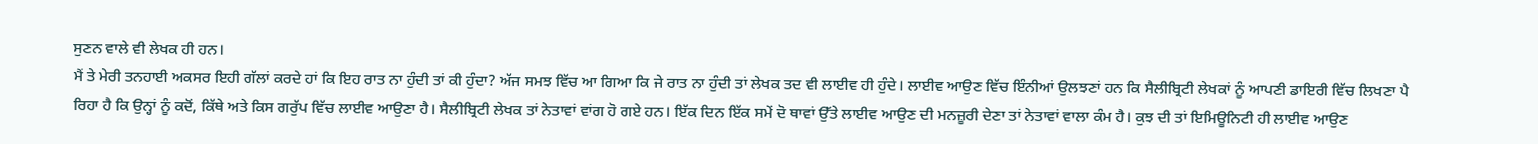ਸੁਣਨ ਵਾਲੇ ਵੀ ਲੇਖਕ ਹੀ ਹਨ।
ਮੈਂ ਤੇ ਮੇਰੀ ਤਨਹਾਈ ਅਕਸਰ ਇਹੀ ਗੱਲਾਂ ਕਰਦੇ ਹਾਂ ਕਿ ਇਹ ਰਾਤ ਨਾ ਹੁੰਦੀ ਤਾਂ ਕੀ ਹੁੰਦਾ? ਅੱਜ ਸਮਝ ਵਿੱਚ ਆ ਗਿਆ ਕਿ ਜੇ ਰਾਤ ਨਾ ਹੁੰਦੀ ਤਾਂ ਲੇਖਕ ਤਦ ਵੀ ਲਾਈਵ ਹੀ ਹੁੰਦੇ। ਲਾਈਵ ਆਉਣ ਵਿੱਚ ਇੰਨੀਆਂ ਉਲਝਣਾਂ ਹਨ ਕਿ ਸੈਲੀਬ੍ਰਿਟੀ ਲੇਖਕਾਂ ਨੂੰ ਆਪਣੀ ਡਾਇਰੀ ਵਿੱਚ ਲਿਖਣਾ ਪੈ ਰਿਹਾ ਹੈ ਕਿ ਉਨ੍ਹਾਂ ਨੂੰ ਕਦੋਂ, ਕਿੱਥੇ ਅਤੇ ਕਿਸ ਗਰੁੱਪ ਵਿੱਚ ਲਾਈਵ ਆਉਣਾ ਹੈ। ਸੈਲੀਬ੍ਰਿਟੀ ਲੇਖਕ ਤਾਂ ਨੇਤਾਵਾਂ ਵਾਂਗ ਹੋ ਗਏ ਹਨ। ਇੱਕ ਦਿਨ ਇੱਕ ਸਮੇਂ ਦੋ ਥਾਵਾਂ ਉੱਤੇ ਲਾਈਵ ਆਉਣ ਦੀ ਮਨਜ਼ੂਰੀ ਦੇਣਾ ਤਾਂ ਨੇਤਾਵਾਂ ਵਾਲਾ ਕੰਮ ਹੈ। ਕੁਝ ਦੀ ਤਾਂ ਇਮਿਊਨਿਟੀ ਹੀ ਲਾਈਵ ਆਉਣ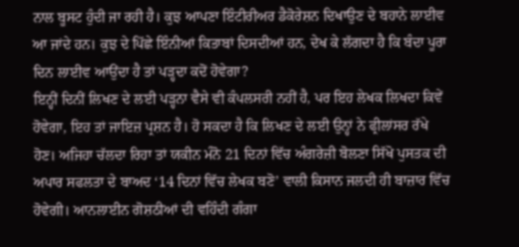ਨਾਲ ਬੂਸਟ ਹੁੰਦੀ ਜਾ ਰਹੀ ਹੈ। ਕੁਝ ਆਪਣਾ ਇੰਟੀਰੀਅਰ ਡੈਕੋਰੇਸ਼ਨ ਦਿਖਾਉਣ ਦੇ ਬਹਾਨੇ ਲਾਈਵ ਆ ਜਾਂਦੇ ਹਨ। ਕੁਝ ਦੇ ਪਿੱਛੇ ਇੰਨੀਆਂ ਕਿਤਾਬਾਂ ਦਿਸਦੀਆਂ ਹਨ, ਦੇਖ ਕੇ ਲੱਗਦਾ ਹੈ ਕਿ ਬੰਦਾ ਪੂਰਾ ਦਿਨ ਲਾਈਵ ਆਉਂਦਾ ਹੈ ਤਾਂ ਪੜ੍ਹਦਾ ਕਦੋਂ ਹੋਵੇਗਾ?
ਇਨ੍ਹੀਂ ਦਿਨੀਂ ਲਿਖਣ ਦੇ ਲਈ ਪੜ੍ਹਨਾ ਵੈਸੇ ਵੀ ਕੰਪਲਸਰੀ ਨਹੀਂ ਹੈ, ਪਰ ਇਹ ਲੇਖਕ ਲਿਖਦਾ ਕਿਵੇਂ ਹੋਵੇਗਾ, ਇਹ ਤਾਂ ਜਾਇਜ਼ ਪ੍ਰਸ਼ਨ ਹੈ। ਹੋ ਸਕਦਾ ਹੈ ਕਿ ਲਿਖਣ ਦੇ ਲਈ ਉਨ੍ਹਾਂ ਨੇ ਫ੍ਰੀਲਾਂਸਰ ਰੱਖੇ ਹੋਣ। ਅਜਿਹਾ ਚੱਲਦਾ ਰਿਹਾ ਤਾਂ ਯਕੀਨ ਮੰਨੋ 21 ਦਿਨਾਂ ਵਿੱਚ ਅੰਗਰੇਜ਼ੀ ਬੋਲਣਾ ਸਿੱਖੋ ਪੁਸਤਕ ਦੀ ਅਪਾਰ ਸਫਲਤਾ ਦੇ ਬਾਅਦ ‘14 ਦਿਨਾਂ ਵਿੱਚ ਲੇਖਕ ਬਣੋ’ ਵਾਲੀ ਕਿਸਾਨ ਜਲਦੀ ਹੀ ਬਾਜ਼ਾਰ ਵਿੱਚ ਹੋਵੇਗੀ। ਆਨਲਾਈਨ ਗੋਸ਼ਠੀਆਂ ਦੀ ਵਹਿੰਦੀ ਗੰਗਾ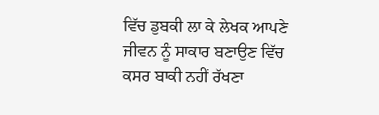ਵਿੱਚ ਡੁਬਕੀ ਲਾ ਕੇ ਲੇਖਕ ਆਪਣੇ ਜੀਵਨ ਨੂੰ ਸਾਕਾਰ ਬਣਾਉਣ ਵਿੱਚ ਕਸਰ ਬਾਕੀ ਨਹੀਂ ਰੱਖਣਾ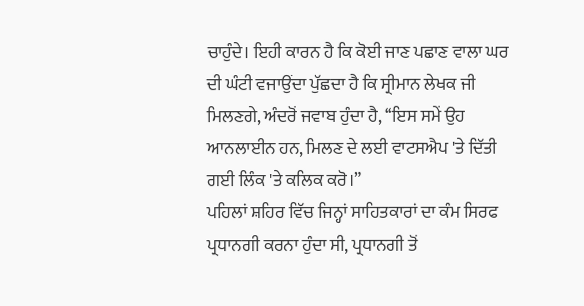ਚਾਹੁੰਦੇ। ਇਹੀ ਕਾਰਨ ਹੈ ਕਿ ਕੋਈ ਜਾਣ ਪਛਾਣ ਵਾਲਾ ਘਰ ਦੀ ਘੰਟੀ ਵਜਾਉਂਦਾ ਪੁੱਛਦਾ ਹੈ ਕਿ ਸ੍ਰੀਮਾਨ ਲੇਖਕ ਜੀ ਮਿਲਣਗੇ, ਅੰਦਰੋਂ ਜਵਾਬ ਹੁੰਦਾ ਹੈ, ‘‘ਇਸ ਸਮੇਂ ਉਹ ਆਨਲਾਈਨ ਹਨ, ਮਿਲਣ ਦੇ ਲਈ ਵਾਟਸਐਪ 'ਤੇ ਦਿੱਤੀ ਗਈ ਲਿੰਕ 'ਤੇ ਕਲਿਕ ਕਰੋ।”
ਪਹਿਲਾਂ ਸ਼ਹਿਰ ਵਿੱਚ ਜਿਨ੍ਹਾਂ ਸਾਹਿਤਕਾਰਾਂ ਦਾ ਕੰਮ ਸਿਰਫ ਪ੍ਰਧਾਨਗੀ ਕਰਨਾ ਹੁੰਦਾ ਸੀ, ਪ੍ਰਧਾਨਗੀ ਤੋਂ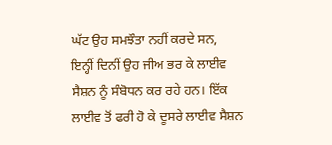ਘੱਟ ਉਹ ਸਮਝੌਤਾ ਨਹੀਂ ਕਰਦੇ ਸਨ, ਇਨ੍ਹੀਂ ਦਿਨੀਂ ਉਹ ਜੀਅ ਭਰ ਕੇ ਲਾਈਵ ਸੈਸ਼ਨ ਨੂੰ ਸੰਬੋਧਨ ਕਰ ਰਹੇ ਹਨ। ਇੱਕ ਲਾਈਵ ਤੋਂ ਫਰੀ ਹੋ ਕੇ ਦੂਸਰੇ ਲਾਈਵ ਸੈਸ਼ਨ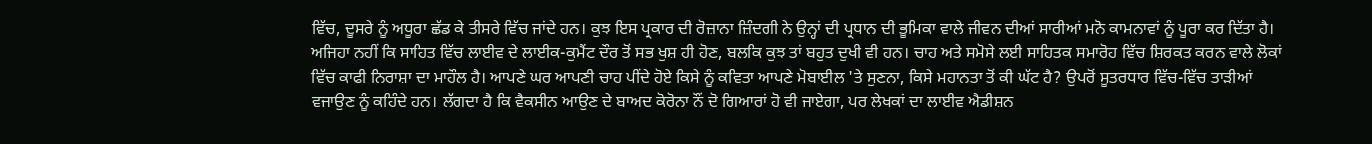ਵਿੱਚ, ਦੂਸਰੇ ਨੂੰ ਅਧੂਰਾ ਛੱਡ ਕੇ ਤੀਸਰੇ ਵਿੱਚ ਜਾਂਦੇ ਹਨ। ਕੁਝ ਇਸ ਪ੍ਰਕਾਰ ਦੀ ਰੋਜ਼ਾਨਾ ਜ਼ਿੰਦਗੀ ਨੇ ਉਨ੍ਹਾਂ ਦੀ ਪ੍ਰਧਾਨ ਦੀ ਭੂਮਿਕਾ ਵਾਲੇ ਜੀਵਨ ਦੀਆਂ ਸਾਰੀਆਂ ਮਨੋ ਕਾਮਨਾਵਾਂ ਨੂੰ ਪੂਰਾ ਕਰ ਦਿੱਤਾ ਹੈ।
ਅਜਿਹਾ ਨਹੀਂ ਕਿ ਸਾਹਿਤ ਵਿੱਚ ਲਾਈਵ ਦੇ ਲਾਈਕ-ਕੁਮੈਂਟ ਦੌਰ ਤੋਂ ਸਭ ਖੁਸ਼ ਹੀ ਹੋਣ, ਬਲਕਿ ਕੁਝ ਤਾਂ ਬਹੁਤ ਦੁਖੀ ਵੀ ਹਨ। ਚਾਹ ਅਤੇ ਸਮੋਸੇ ਲਈ ਸਾਹਿਤਕ ਸਮਾਰੋਹ ਵਿੱਚ ਸ਼ਿਰਕਤ ਕਰਨ ਵਾਲੇ ਲੋਕਾਂ ਵਿੱਚ ਕਾਫੀ ਨਿਰਾਸ਼ਾ ਦਾ ਮਾਹੌਲ ਹੈ। ਆਪਣੇ ਘਰ ਆਪਣੀ ਚਾਹ ਪੀਂਦੇ ਹੋਏ ਕਿਸੇ ਨੂੰ ਕਵਿਤਾ ਆਪਣੇ ਮੋਬਾਈਲ 'ਤੇ ਸੁਣਨਾ, ਕਿਸੇ ਮਹਾਨਤਾ ਤੋਂ ਕੀ ਘੱਟ ਹੈ? ਉਪਰੋਂ ਸੂਤਰਧਾਰ ਵਿੱਚ-ਵਿੱਚ ਤਾੜੀਆਂ ਵਜਾਉਣ ਨੂੰ ਕਹਿੰਦੇ ਹਨ। ਲੱਗਦਾ ਹੈ ਕਿ ਵੈਕਸੀਨ ਆਉਣ ਦੇ ਬਾਅਦ ਕੋਰੋਨਾ ਨੌਂ ਦੋ ਗਿਆਰਾਂ ਹੋ ਵੀ ਜਾਏਗਾ, ਪਰ ਲੇਖਕਾਂ ਦਾ ਲਾਈਵ ਐਡੀਸ਼ਨ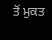ਤੋਂ ਮੁਕਤ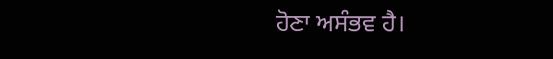ਹੋਣਾ ਅਸੰਭਵ ਹੈ।